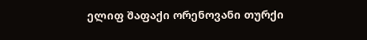ელიფ შაფაქი ორენოვანი თურქი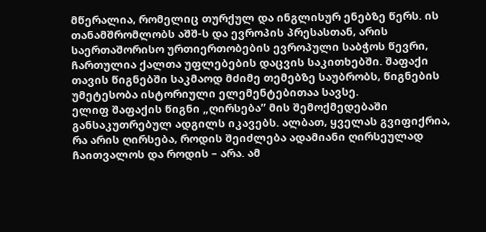მწერალია, რომელიც თურქულ და ინგლისურ ენებზე წერს. ის თანამშრომლობს აშშ-ს და ევროპის პრესასთან, არის საერთაშორისო ურთიერთობების ევროპული საბჭოს წევრი, ჩართულია ქალთა უფლებების დაცვის საკითხებში. შაფაქი თავის წიგნებში საკმაოდ მძიმე თემებზე საუბრობს, წიგნების უმეტესობა ისტორიული ელემენტებითაა სავსე.
ელიფ შაფაქის წიგნი „ღირსება” მის შემოქმედებაში განსაკუთრებულ ადგილს იკავებს. ალბათ, ყველას გვიფიქრია, რა არის ღირსება, როდის შეიძლება ადამიანი ღირსეულად ჩაითვალოს და როდის – არა. ამ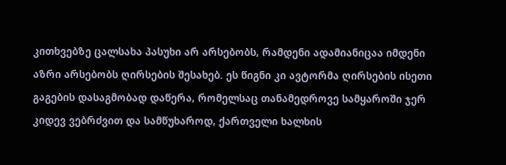კითხვებზე ცალსახა პასუხი არ არსებობს, რამდენი ადამიანიცაა იმდენი აზრი არსებობს ღირსების შესახებ. ეს წიგნი კი ავტორმა ღირსების ისეთი გაგების დასაგმობად დაწერა, რომელსაც თანამედროვე სამყაროში ჯერ კიდევ ვებრძვით და სამწუხაროდ, ქართველი ხალხის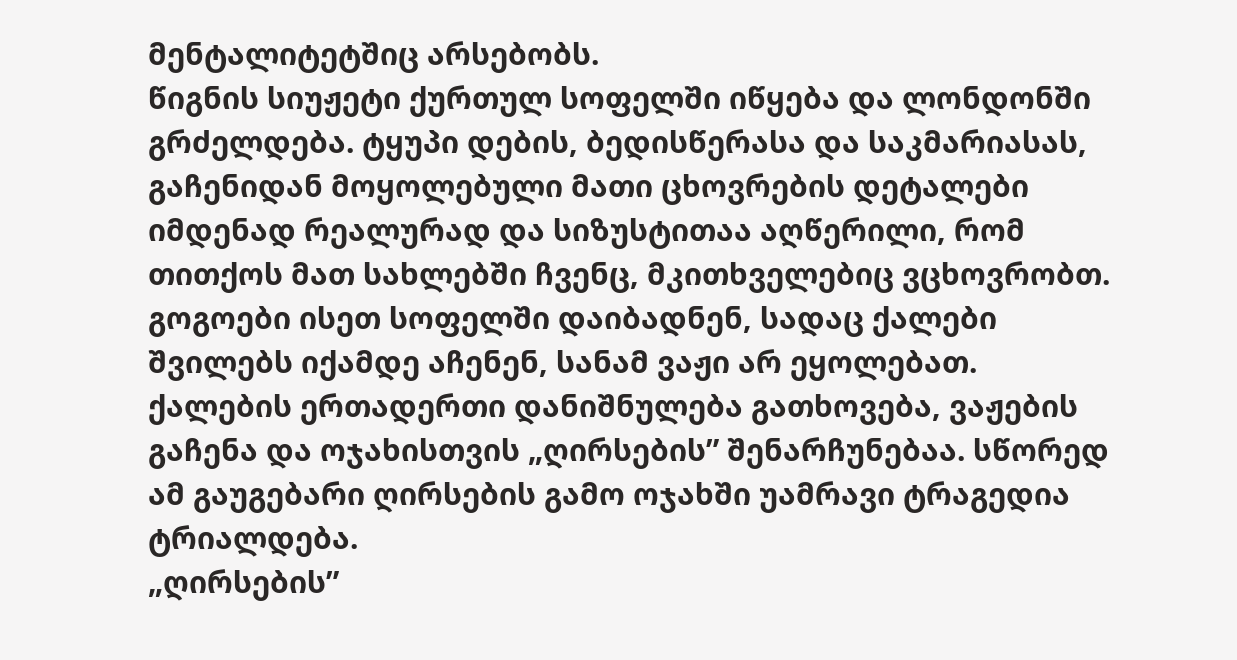მენტალიტეტშიც არსებობს.
წიგნის სიუჟეტი ქურთულ სოფელში იწყება და ლონდონში გრძელდება. ტყუპი დების, ბედისწერასა და საკმარიასას, გაჩენიდან მოყოლებული მათი ცხოვრების დეტალები იმდენად რეალურად და სიზუსტითაა აღწერილი, რომ თითქოს მათ სახლებში ჩვენც, მკითხველებიც ვცხოვრობთ. გოგოები ისეთ სოფელში დაიბადნენ, სადაც ქალები შვილებს იქამდე აჩენენ, სანამ ვაჟი არ ეყოლებათ. ქალების ერთადერთი დანიშნულება გათხოვება, ვაჟების გაჩენა და ოჯახისთვის „ღირსების” შენარჩუნებაა. სწორედ ამ გაუგებარი ღირსების გამო ოჯახში უამრავი ტრაგედია ტრიალდება.
„ღირსების”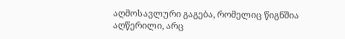აღმოსავლური გაგება, რომელიც წიგნშია აღწერილი, არც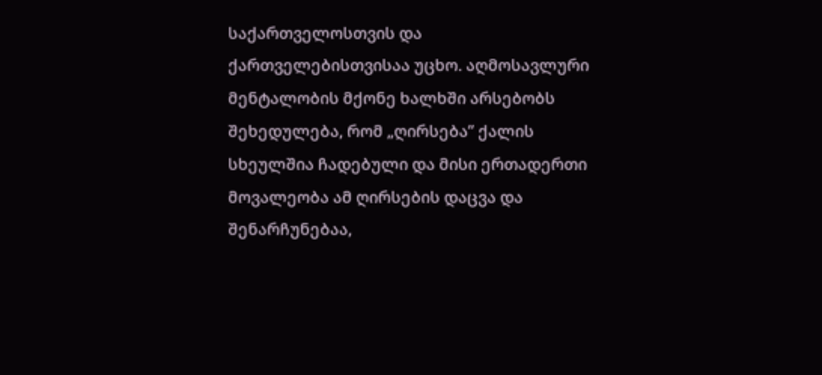საქართველოსთვის და ქართველებისთვისაა უცხო. აღმოსავლური მენტალობის მქონე ხალხში არსებობს შეხედულება, რომ „ღირსება” ქალის სხეულშია ჩადებული და მისი ერთადერთი მოვალეობა ამ ღირსების დაცვა და შენარჩუნებაა,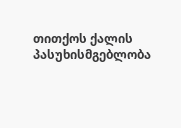თითქოს ქალის პასუხისმგებლობა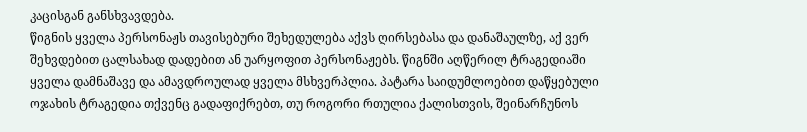კაცისგან განსხვავდება.
წიგნის ყველა პერსონაჟს თავისებური შეხედულება აქვს ღირსებასა და დანაშაულზე, აქ ვერ შეხვდებით ცალსახად დადებით ან უარყოფით პერსონაჟებს. წიგნში აღწერილ ტრაგედიაში ყველა დამნაშავე და ამავდროულად ყველა მსხვერპლია. პატარა საიდუმლოებით დაწყებული ოჯახის ტრაგედია თქვენც გადაფიქრებთ, თუ როგორი რთულია ქალისთვის, შეინარჩუნოს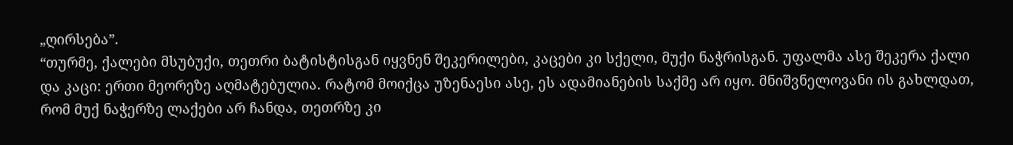„ღირსება”.
“თურმე, ქალები მსუბუქი, თეთრი ბატისტისგან იყვნენ შეკერილები, კაცები კი სქელი, მუქი ნაჭრისგან. უფალმა ასე შეკერა ქალი და კაცი: ერთი მეორეზე აღმატებულია. რატომ მოიქცა უზენაესი ასე, ეს ადამიანების საქმე არ იყო. მნიშვნელოვანი ის გახლდათ, რომ მუქ ნაჭერზე ლაქები არ ჩანდა, თეთრზე კი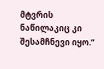მტვრის ნაწილაკიც კი შესამჩნევი იყო.”